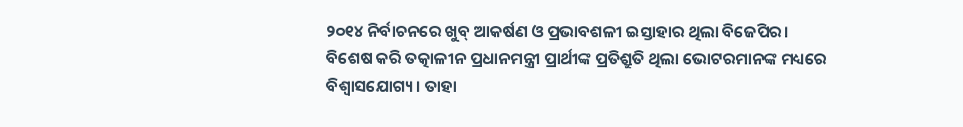୨୦୧୪ ନିର୍ବାଚନରେ ଖୁବ୍ ଆକର୍ଷଣ ଓ ପ୍ରଭାବଶଳୀ ଇସ୍ତାହାର ଥିଲା ବିଜେପିର। ବିଶେଷ କରି ତତ୍କାଳୀନ ପ୍ରଧାନମନ୍ତ୍ରୀ ପ୍ରାର୍ଥୀଙ୍କ ପ୍ରତିଶ୍ରୁତି ଥିଲା ଭୋଟରମାନଙ୍କ ମଧ୍ୟରେ ବିଶ୍ୱାସଯୋଗ୍ୟ। ତାହା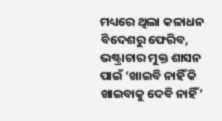ମଧ୍ୟରେ ଥିଲା କଳାଧନ ବିଦେଶରୁ ଫେରିବ, ଭଷ୍ଟ୍ରାଚାର ମୁକ୍ତ ଶାସନ ପାଇଁ ‘ଖାଇବି ନାହିଁ କି ଖାଇବାକୁ ଦେବି ନାହିଁ’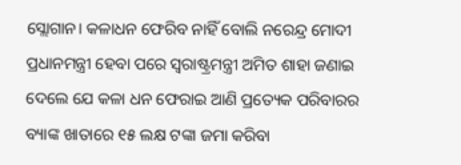ସ୍ଲୋଗାନ। କଳାଧନ ଫେରିବ ନାହିଁ ବୋଲି ନରେନ୍ଦ୍ର ମୋଦୀ ପ୍ରଧାନମନ୍ତ୍ରୀ ହେବା ପରେ ସ୍ୱରାଷ୍ଟ୍ରମନ୍ତ୍ରୀ ଅମିତ ଶାହା ଜଣାଇ ଦେଲେ ଯେ କଳା ଧନ ଫେରାଇ ଆଣି ପ୍ରତ୍ୟେକ ପରିବାରର ବ୍ୟାଙ୍କ ଖାତାରେ ୧୫ ଲକ୍ଷ ଟଙ୍କା ଜମା କରିବା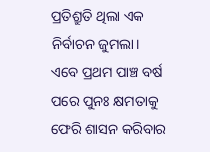ପ୍ରତିଶ୍ରୁତି ଥିଲା ଏକ ନିର୍ବାଚନ ଜୁମଲା।
ଏବେ ପ୍ରଥମ ପାଞ୍ଚ ବର୍ଷ ପରେ ପୁନଃ କ୍ଷମତାକୁ ଫେରି ଶାସନ କରିବାର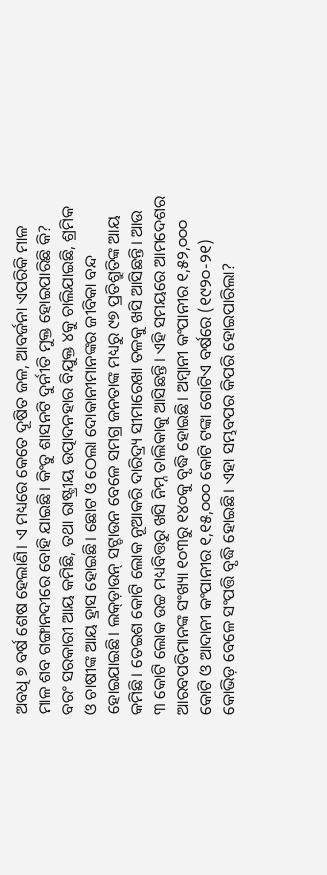ଅବଧି ୭ ବର୍ଷ ଶେଷ ହେଲାଣି। ଏ ମଧ୍ୟରେ କେତେ ଦୂଷିତ ଜଳ, ଆବର୍ଜନା ଏପରିକି ମାଳ ମାଳ ଶବ ଗଙ୍ଗାନଦୀରେ ବୋହି ଯାଇଛି। କିଂତୁ ଶାସନଟି ଦୁର୍ନୀତି ମୁକ୍ତ ହୋଇପାରିଛି କି? ବରଂ ସରକାରୀ ଆୟ କମିଛି, ତଥା ରାଷ୍ଟ୍ରୀୟ ଉତ୍ପାଦନହାର ବିଯୁକ୍ତ ୪କୁ ଚାଲିଯାଇଛି, ଶ୍ରମିକ ଓ ଚାଷୀଙ୍କ ଆୟ ହ୍ରାସ ହୋଇଛି। ଛୋଟ ଓ ଠେଲା ଦୋକାନୀମାନଙ୍କର ଜୀବିକା ବନ୍ଦ ହୋଇଯାଇଛି। ଲକ୍ଡ଼ାଉନ୍ ସଟ୍ଡାଉନ ବେଳେ ସମଗ୍ର ଜନତାଙ୍କ ମଧ୍ୟରୁ ୯୭ ପ୍ରତିଶ୍ରୁତିଙ୍କ ଆୟ କମିଛି। ତେଇଶ କୋଟି ଲୋକ ନୂଆକରି ଦାରିଦ୍ର୍ୟ ସୀମାରେଖା ତଳକୁ ଖସି ଆସିଛନ୍ତି। ଆଉ ୩ କୋଟି ଲୋକ ଉଚ୍ଚ ମଧ୍ୟବିତ୍ତରୁ ଖସି ନିମ୍ନ ତାଲିକାକୁ ଆସିଛନ୍ତି। ଏହି ସମୟରେ ଆମଦେଶର ଆରବପତିମାନଙ୍କ ସଂଖ୍ୟା ୧୦୩ରୁ ୧୪୦କୁ ବୃଦ୍ଧି ହୋଇଛି। ଅମ୍ବାନୀ କଂପାନୀର ୧,୫୨,୦୦୦ କୋଟି ଓ ଆଦାନୀ କଂପାନୀର ୧,୧୫,୦୦୦ କୋଟି ଟଙ୍କା ଗୋଟିଏ ବର୍ଷରେ (୧୯୨୦-୨୧) କୋଭିଡ଼ ବେଳେ ସଂପତ୍ତି ବୃଦ୍ଧି ହୋଇଛି। ଏହା ସମ୍ଭବପର କିପରି ହୋଇପାରିଲା?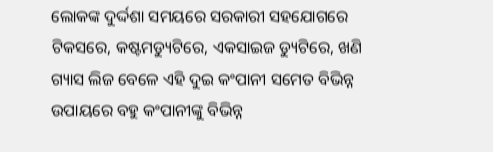ଲୋକଙ୍କ ଦୁର୍ଦ୍ଦଶା ସମୟରେ ସରକାରୀ ସହଯୋଗରେ ଟିକସରେ, କଷ୍ଟମଡ୍ୟୁଟିରେ, ଏକସାଇଜ ଡ୍ୟୁଟିରେ, ଖଣି ଗ୍ୟାସ ଲିଜ ବେଳେ ଏହି ଦୁଇ କଂପାନୀ ସମେତ ବିଭିନ୍ନ ଉପାୟରେ ବହୁ କଂପାନୀଙ୍କୁ ବିଭିନ୍ନ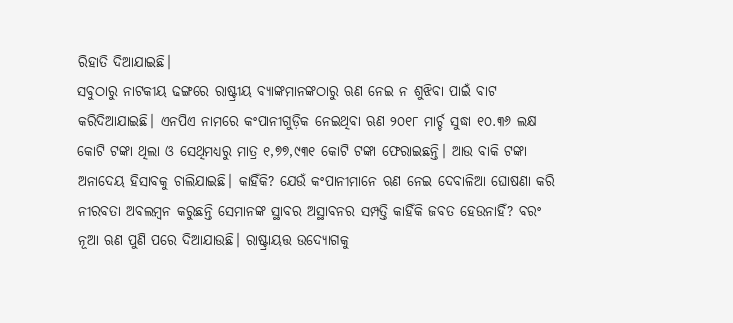ରିହାତି ଦିଆଯାଇଛି।
ସବୁଠାରୁ ନାଟକୀୟ ଢଙ୍ଗରେ ରାଷ୍ଟ୍ରୀୟ ବ୍ୟାଙ୍କମାନଙ୍କଠାରୁ ଋଣ ନେଇ ନ ଶୁଝିବା ପାଇଁ ବାଟ କରିଦିଆଯାଇଛି। ଏନପିଏ ନାମରେ କଂପାନୀଗୁଡ଼ିକ ନେଇଥିବା ଋଣ ୨୦୧୮ ମାର୍ଚ୍ଚ ସୁଦ୍ଧା ୧୦.୩୬ ଲକ୍ଷ କୋଟି ଟଙ୍କା ଥିଲା ଓ ସେଥିମଧ୍ୟରୁ ମାତ୍ର ୧,୭୭,୯୩୧ କୋଟି ଟଙ୍କା ଫେରାଇଛନ୍ତି। ଆଉ ବାକି ଟଙ୍କା ଅନାଦେୟ ହିସାବକୁ ଚାଲିଯାଇଛି। କାହିଁକି? ଯେଉଁ କଂପାନୀମାନେ ଋଣ ନେଇ ଦେବାଳିଆ ଘୋଷଣା କରି ନୀରବତା ଅବଲମ୍ବନ କରୁଛନ୍ତି ସେମାନଙ୍କ ସ୍ଥାବର ଅସ୍ଥାବନର ସମ୍ପତ୍ତି କାହିଁକି ଜବତ ହେଉନାହିଁ? ବରଂ ନୂଆ ଋଣ ପୁଣି ପରେ ଦିଆଯାଉଛି। ରାଷ୍ଟ୍ରାୟତ୍ତ ଉଦ୍ୟୋଗକୁ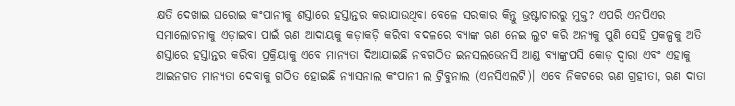କ୍ଷତି ଦେଖାଇ ଘରୋଇ କଂପାନୀକୁ ଶସ୍ତାରେ ହସ୍ତାନ୍ତର କରାଯାଉଥିବା ବେଳେ ସରକାର କିନ୍ତୁ ଭ୍ରଷ୍ଟାଚାରରୁ ମୁକ୍ତ? ଏପରି ଏନପିଏର ସମାଲୋଚନାକୁ ଏଡ଼ାଇବା ପାଇଁ ଋଣ ଆଦାୟକୁ କଡ଼ାକଡ଼ି କରିବା ବଦଳରେ ବ୍ୟାଙ୍କ ଋଣ ନେଇ ଲୁଟ କରି ଅନ୍ୟକୁ ପୁଣି ସେହି ପ୍ରକଳ୍ପକୁ ଅତି ଶସ୍ତାରେ ହସ୍ତାନ୍ତର କରିବା ପ୍ରକ୍ରିୟାକୁ ଏବେ ମାନ୍ୟତା ଦିଆଯାଇଛି ନବଗଠିତ ଇନସଲଭେନସି ଆଣ୍ଡ ବ୍ୟାଙ୍କ୍ରପସି କୋଡ଼ ଦ୍ୱାରା ଏବଂ ଏହାକୁ ଆଇନଗତ ମାନ୍ୟତା ଦେବାକୁ ଗଠିତ ହୋଇଛି ନ୍ୟାସନାଲ କଂପାନୀ ଲ ଟ୍ରିବୁନାଲ (ଏନସିଏଲଟି)। ଏବେ ନିକଟରେ ଋଣ ଗ୍ରହୀତା, ଋଣ ଦାତା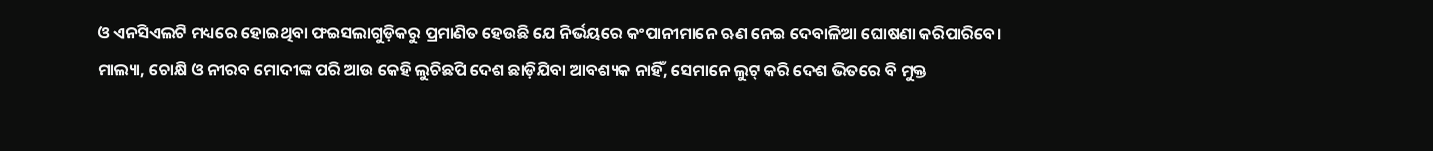ଓ ଏନସିଏଲଟି ମଧ୍ୟରେ ହୋଇଥିବା ଫଇସଲାଗୁଡ଼ିକରୁ ପ୍ରମାଣିତ ହେଉଛି ଯେ ନିର୍ଭୟରେ କଂପାନୀମାନେ ଋଣ ନେଇ ଦେବାଳିଆ ଘୋଷଣା କରିପାରିବେ। ମାଲ୍ୟା, ଚୋକ୍ଷି ଓ ନୀରବ ମୋଦୀଙ୍କ ପରି ଆଉ କେହି ଲୁଚିଛପି ଦେଶ ଛାଡ଼ିଯିବା ଆବଶ୍ୟକ ନାହିଁ, ସେମାନେ ଲୁଟ୍ କରି ଦେଶ ଭିତରେ ବି ମୁକ୍ତ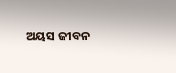ଅୟସ ଜୀବନ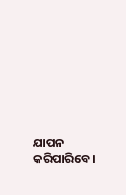ଯାପନ କରିପାରିବେ।